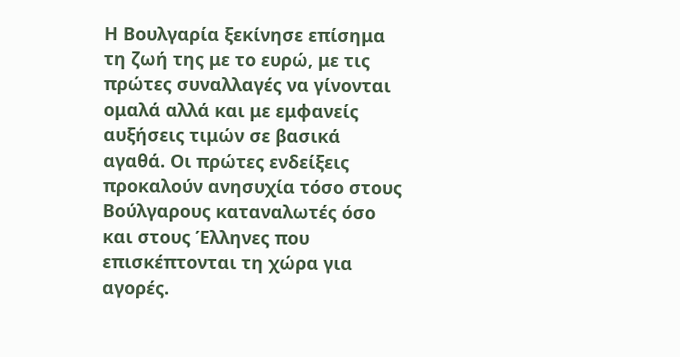Η Βουλγαρία ξεκίνησε επίσημα τη ζωή της με το ευρώ, με τις πρώτες συναλλαγές να γίνονται ομαλά αλλά και με εμφανείς αυξήσεις τιμών σε βασικά αγαθά. Οι πρώτες ενδείξεις προκαλούν ανησυχία τόσο στους Βούλγαρους καταναλωτές όσο και στους Έλληνες που επισκέπτονται τη χώρα για αγορές.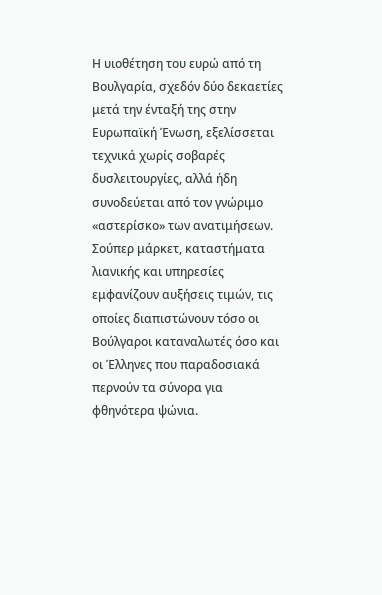Η υιοθέτηση του ευρώ από τη Βουλγαρία, σχεδόν δύο δεκαετίες μετά την ένταξή της στην Ευρωπαϊκή Ένωση, εξελίσσεται τεχνικά χωρίς σοβαρές δυσλειτουργίες, αλλά ήδη συνοδεύεται από τον γνώριμο «αστερίσκο» των ανατιμήσεων. Σούπερ μάρκετ, καταστήματα λιανικής και υπηρεσίες εμφανίζουν αυξήσεις τιμών, τις οποίες διαπιστώνουν τόσο οι Βούλγαροι καταναλωτές όσο και οι Έλληνες που παραδοσιακά περνούν τα σύνορα για φθηνότερα ψώνια.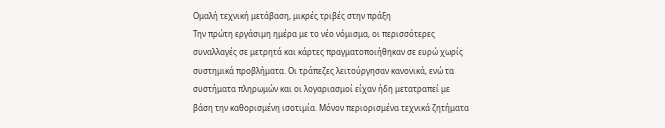Ομαλή τεχνική μετάβαση, μικρές τριβές στην πράξη
Την πρώτη εργάσιμη ημέρα με το νέο νόμισμα, οι περισσότερες συναλλαγές σε μετρητά και κάρτες πραγματοποιήθηκαν σε ευρώ χωρίς συστημικά προβλήματα. Οι τράπεζες λειτούργησαν κανονικά, ενώ τα συστήματα πληρωμών και οι λογαριασμοί είχαν ήδη μετατραπεί με βάση την καθορισμένη ισοτιμία. Μόνον περιορισμένα τεχνικά ζητήματα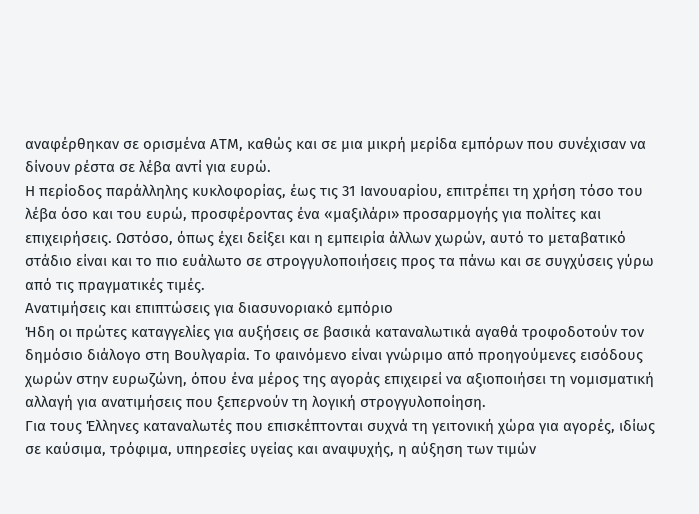αναφέρθηκαν σε ορισμένα ΑΤΜ, καθώς και σε μια μικρή μερίδα εμπόρων που συνέχισαν να δίνουν ρέστα σε λέβα αντί για ευρώ.
Η περίοδος παράλληλης κυκλοφορίας, έως τις 31 Ιανουαρίου, επιτρέπει τη χρήση τόσο του λέβα όσο και του ευρώ, προσφέροντας ένα «μαξιλάρι» προσαρμογής για πολίτες και επιχειρήσεις. Ωστόσο, όπως έχει δείξει και η εμπειρία άλλων χωρών, αυτό το μεταβατικό στάδιο είναι και το πιο ευάλωτο σε στρογγυλοποιήσεις προς τα πάνω και σε συγχύσεις γύρω από τις πραγματικές τιμές.
Ανατιμήσεις και επιπτώσεις για διασυνοριακό εμπόριο
Ήδη οι πρώτες καταγγελίες για αυξήσεις σε βασικά καταναλωτικά αγαθά τροφοδοτούν τον δημόσιο διάλογο στη Βουλγαρία. Το φαινόμενο είναι γνώριμο από προηγούμενες εισόδους χωρών στην ευρωζώνη, όπου ένα μέρος της αγοράς επιχειρεί να αξιοποιήσει τη νομισματική αλλαγή για ανατιμήσεις που ξεπερνούν τη λογική στρογγυλοποίηση.
Για τους Έλληνες καταναλωτές που επισκέπτονται συχνά τη γειτονική χώρα για αγορές, ιδίως σε καύσιμα, τρόφιμα, υπηρεσίες υγείας και αναψυχής, η αύξηση των τιμών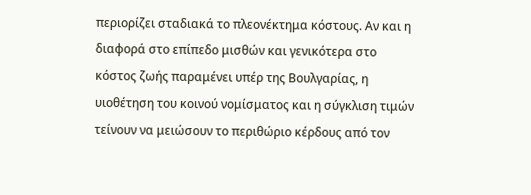περιορίζει σταδιακά το πλεονέκτημα κόστους. Αν και η διαφορά στο επίπεδο μισθών και γενικότερα στο κόστος ζωής παραμένει υπέρ της Βουλγαρίας, η υιοθέτηση του κοινού νομίσματος και η σύγκλιση τιμών τείνουν να μειώσουν το περιθώριο κέρδους από τον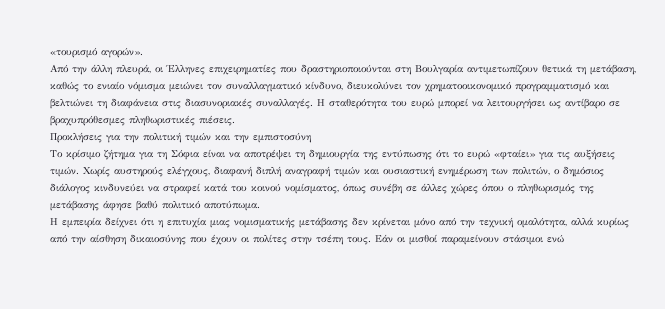«τουρισμό αγορών».
Από την άλλη πλευρά, οι Έλληνες επιχειρηματίες που δραστηριοποιούνται στη Βουλγαρία αντιμετωπίζουν θετικά τη μετάβαση, καθώς το ενιαίο νόμισμα μειώνει τον συναλλαγματικό κίνδυνο, διευκολύνει τον χρηματοοικονομικό προγραμματισμό και βελτιώνει τη διαφάνεια στις διασυνοριακές συναλλαγές. Η σταθερότητα του ευρώ μπορεί να λειτουργήσει ως αντίβαρο σε βραχυπρόθεσμες πληθωριστικές πιέσεις.
Προκλήσεις για την πολιτική τιμών και την εμπιστοσύνη
Το κρίσιμο ζήτημα για τη Σόφια είναι να αποτρέψει τη δημιουργία της εντύπωσης ότι το ευρώ «φταίει» για τις αυξήσεις τιμών. Χωρίς αυστηρούς ελέγχους, διαφανή διπλή αναγραφή τιμών και ουσιαστική ενημέρωση των πολιτών, ο δημόσιος διάλογος κινδυνεύει να στραφεί κατά του κοινού νομίσματος, όπως συνέβη σε άλλες χώρες όπου ο πληθωρισμός της μετάβασης άφησε βαθύ πολιτικό αποτύπωμα.
Η εμπειρία δείχνει ότι η επιτυχία μιας νομισματικής μετάβασης δεν κρίνεται μόνο από την τεχνική ομαλότητα, αλλά κυρίως από την αίσθηση δικαιοσύνης που έχουν οι πολίτες στην τσέπη τους. Εάν οι μισθοί παραμείνουν στάσιμοι ενώ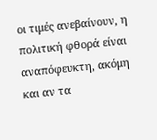οι τιμές ανεβαίνουν, η πολιτική φθορά είναι αναπόφευκτη, ακόμη και αν τα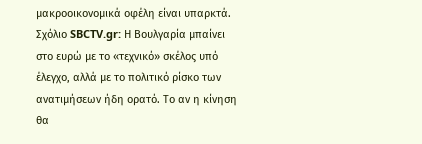μακροοικονομικά οφέλη είναι υπαρκτά.
Σχόλιο SBCTV.gr: Η Βουλγαρία μπαίνει στο ευρώ με το «τεχνικό» σκέλος υπό έλεγχο, αλλά με το πολιτικό ρίσκο των ανατιμήσεων ήδη ορατό. Το αν η κίνηση θα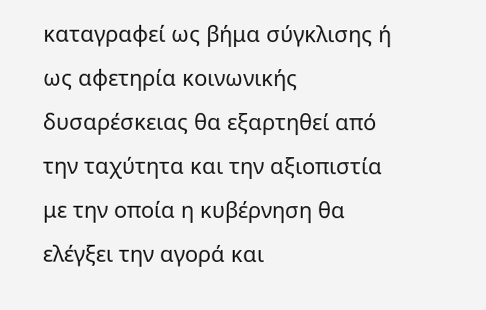καταγραφεί ως βήμα σύγκλισης ή ως αφετηρία κοινωνικής δυσαρέσκειας θα εξαρτηθεί από την ταχύτητα και την αξιοπιστία με την οποία η κυβέρνηση θα ελέγξει την αγορά και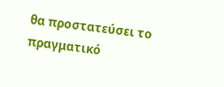θα προστατεύσει το πραγματικό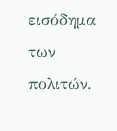εισόδημα των πολιτών.